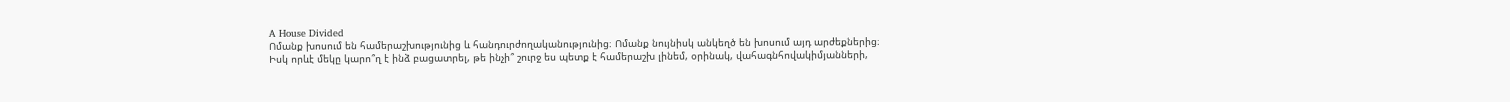A House Divided
Ոմանք խոսում են համերաշխությունից և հանդուրժողականությունից։ Ոմանք նույնիսկ անկեղծ են խոսում այդ արժեքներից։
Իսկ որևէ մեկը կարո՞ղ է ինձ բացատրել, թե ինչի՞ շուրջ ես պետք է համերաշխ լինեմ, օրինակ, վահագնհովակիմյանների,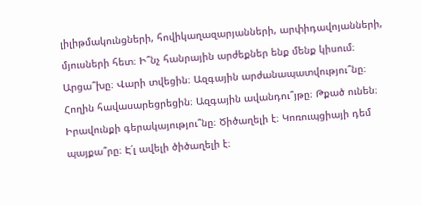լիլիթմակունցների, հովիկաղազարյանների, արփիդավոյանների, մյուսների հետ։ Ի՞նչ հանրային արժեքներ ենք մենք կիսում։ Արցա՞խը։ Վարի տվեցին։ Ազգային արժանապատվությու՞նը։ Հողին հավասարեցրեցին։ Ազգային ավանդու՞յթը։ Թքած ունեն։ Իրավունքի գերակայությու՞նը։ Ծիծաղելի է։ Կոռուպցիայի դեմ պայքա՞րը։ Է՛լ ավելի ծիծաղելի է։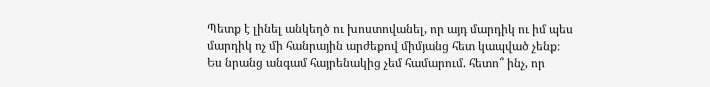Պետք է լինել անկեղծ ու խոստովանել, որ այդ մարդիկ ու իմ պես մարդիկ ոչ մի հանրային արժեքով միմյանց հետ կապված չենք։
Ես նրանց անգամ հայրենակից չեմ համարում. հետո՞ ինչ, որ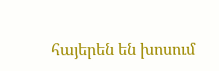հայերեն են խոսում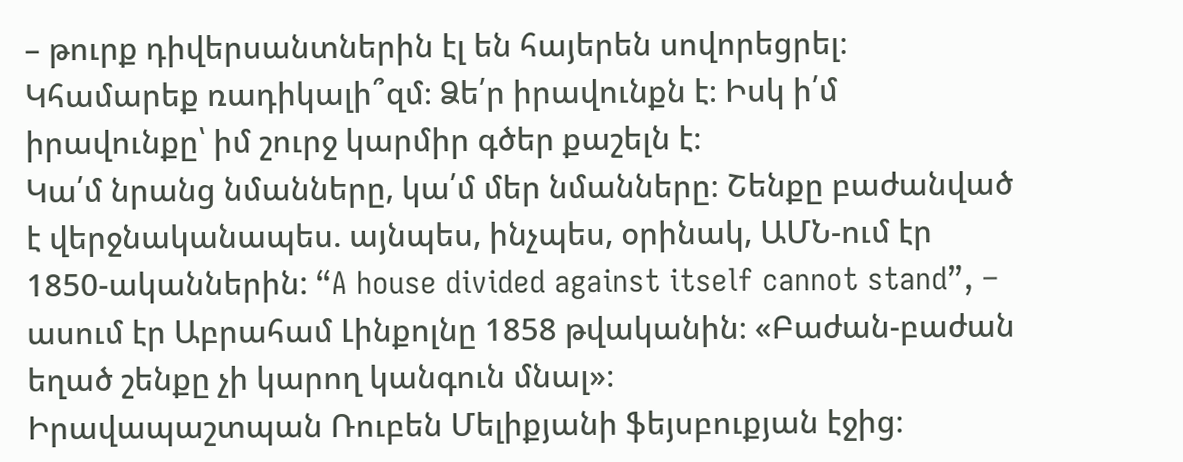– թուրք դիվերսանտներին էլ են հայերեն սովորեցրել։
Կհամարեք ռադիկալի՞զմ։ Ձե՛ր իրավունքն է։ Իսկ ի՛մ իրավունքը՝ իմ շուրջ կարմիր գծեր քաշելն է։
Կա՛մ նրանց նմանները, կա՛մ մեր նմանները։ Շենքը բաժանված է վերջնականապես. այնպես, ինչպես, օրինակ, ԱՄՆ-ում էր 1850-ականներին: “A house divided against itself cannot stand”, – ասում էր Աբրահամ Լինքոլնը 1858 թվականին։ «Բաժան-բաժան եղած շենքը չի կարող կանգուն մնալ»։
Իրավապաշտպան Ռուբեն Մելիքյանի ֆեյսբուքյան էջից։